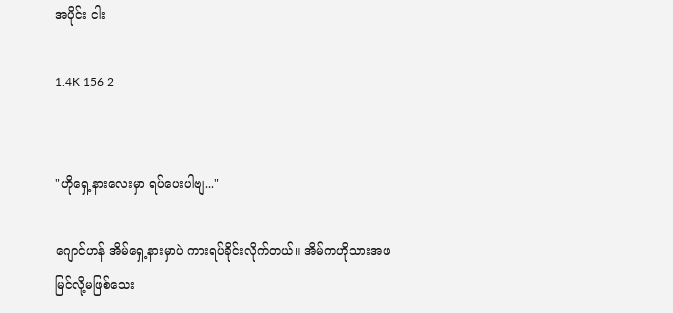အပိုင်း ငါး

1.4K 156 2


"ဟိုရှေ့နားလေးမှာ ရပ်ပေးပါဗျ..."

ဂျောင်ဟန် အိမ်ရှေ့နားမှာပဲ ကားရပ်ခိုင်းလိုက်တယ်။ အိမ်ကဟိုသားအဖမြင်လို့မဖြစ်သေး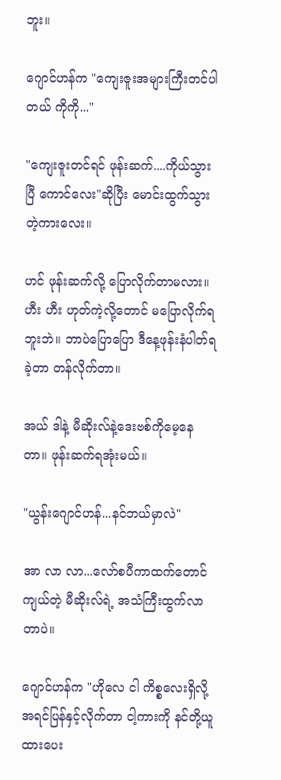ဘူး။

ဂျောင်ဟန်က "ကျေးဇူးအများကြီးတင်ပါတယ် ကိုကို..."

"ကျေးဇူးတင်ရင် ဖုန်းဆက်....ကိုယ်သွားပြီ ကောင်လေး"ဆိုပြီး မောင်းထွက်သွားတဲ့ကားလေး။

ဟင် ဖုန်းဆက်လို့ ပြောလိုက်တာမလား။ ဟီး ဟီး ဟုတ်ကဲ့လို့တောင် မပြောလိုက်ရဘူးဘဲ။ ဘာပဲပြောပြော ဒီနေ့ဖုန်းနံပါတ်ရခဲ့တာ တန်လိုက်တာ။

အယ် ဒါနဲ့ မီဆိုးလ်နဲ့ဒေးဗစ်ကိုမေ့နေတာ။ ဖုန်းဆက်ရအုံးမယ်။

"ယွန်းဂျောင်ဟန်...နင်ဘယ်မှာလဲ"

အာ လာ လာ...လော်စပီကာထက်တောင် ကျယ်တဲ့ မီဆိုးလ်ရဲ့ အသံကြီးထွက်လာတာပဲ။

ဂျောင်ဟန်က "ဟိုလေ ငါ ကိစ္စလေးရှိလို့ အရင်ပြန်နှင့်လိုက်တာ ငါ့ကားကို နင်တို့ယူထားပေး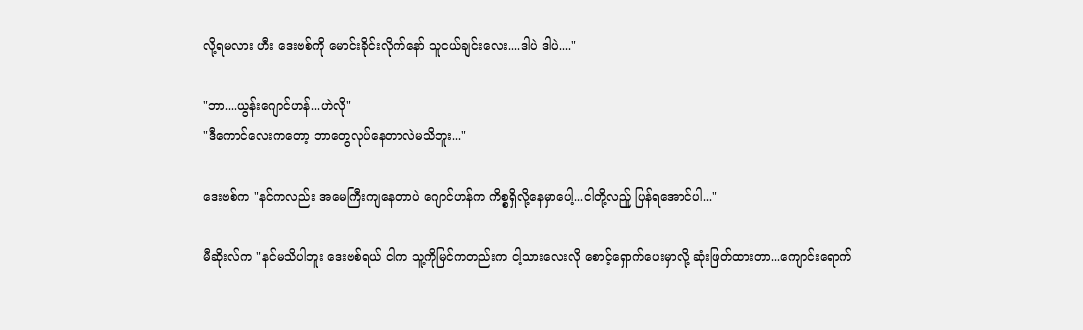လို့ရမလား ဟီး ဒေးဗစ်ကို ‌မောင်းခိုင်းလိုက်နော် သူငယ်ချင်းလေး....ဒါပဲ ဒါပဲ...."

"ဘာ....ယွန်းဂျောင်ဟန်...ဟဲလို"
"ဒီကောင်လေးကတော့ ဘာတွေလုပ်နေတာလဲမသိဘူး..."

ဒေးဗစ်က "နင်ကလည်း အမေကြီးကျနေတာပဲ ဂျောင်ဟန်က ကိစ္စရှိလို့နေမှာပေါ့...ငါတို့လည်ူ ပြန်ရအောင်ပါ..."

မီဆိုးလ်က "နင်မသိပါဘူး ဒေးဗစ်ရယ် ငါက သူ့ကိုမြင်ကတည်းက ငါ့သားလေးလို စောင့်ရှောက်ပေးမှာလို့ ဆုံးဖြတ်ထားတာ...ကျောင်းရောက်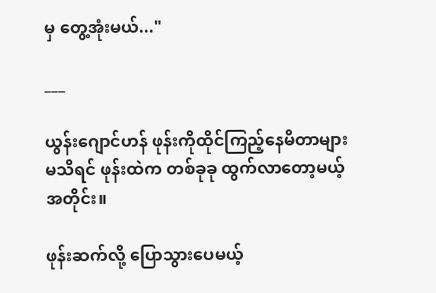မှ တွေ့အုံးမယ်..."

___

ယွန်းဂျောင်ဟန် ဖုန်းကိုထိုင်ကြည့်နေမိတာများ မသိရင် ဖုန်းထဲက တစ်ခုခု ထွက်လာတော့မယ့်အတိုင်း။

ဖုန်းဆက်လို့ ပြောသွားပေမယ့်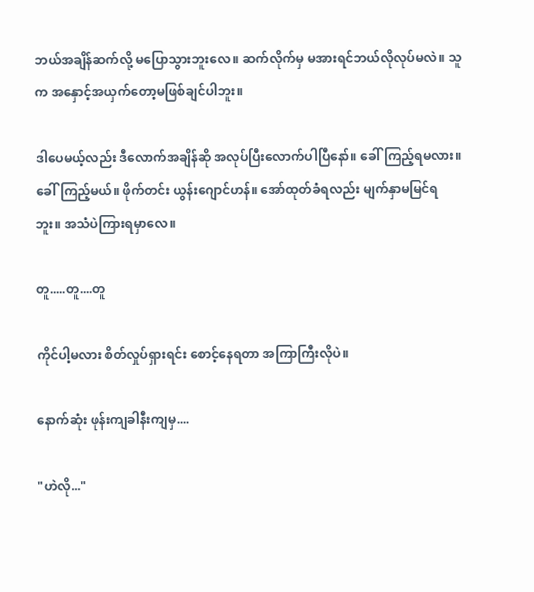ဘယ်အချိန်ဆက်လို့ မပြောသွားဘူးလေ။ ဆက်လိုက်မှ မအားရင်ဘယ်လိုလုပ်မလဲ။ သူက အနှောင့်အယှက်တော့မဖြစ်ချင်ပါဘူး။

ဒါပေမယ့်လည်း ဒီလောက်အချိန်ဆို အလုပ်ပြီးလောက်ပါပြီနော်။ ခေါ်ကြည့်ရမလား။ ခေါ်ကြည့်မယ်။ ဖိုက်တင်း ယွန်းဂျောင်ဟန်။ အော်ထုတ်ခံရလည်း မျက်နှာမမြင်ရဘူး။ အသံပဲကြားရမှာလေ။

တူ.....တူ....တူ

ကိုင်ပါ့မလား စိတ်လှုပ်ရှားရင်း စောင့်နေရတာ အကြာကြီးလိုပဲ။

နောက်ဆုံး ဖုန်းကျခါနီးကျမှ....

"ဟဲလို..."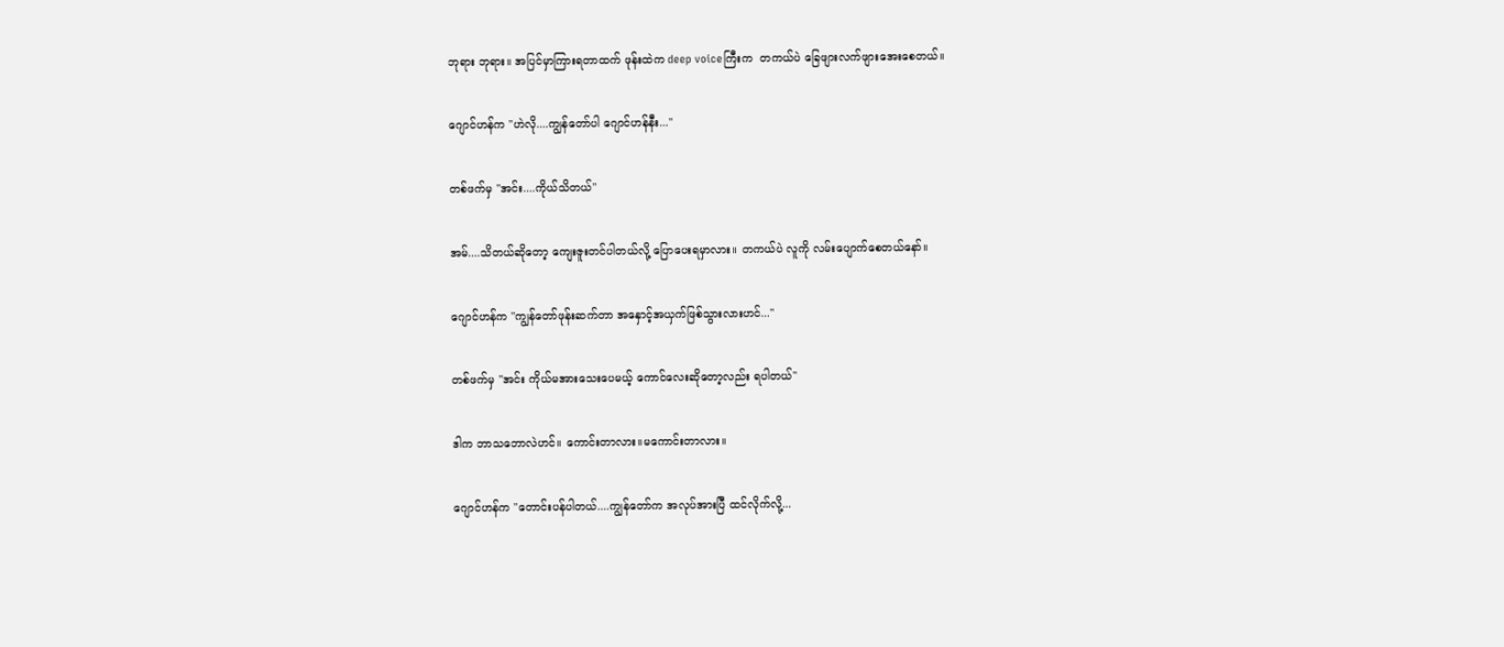ဘုရား ဘုရား။ အပြင်မှာကြားရတာထက် ဖုန်းထဲက deep voiceကြီးက  တကယ်ပဲ ခြေဖျားလက်ဖျားအေးစေတယ်။

ဂျောင်ဟန်က "ဟဲလို....ကျွန်တော်ပါ ဂျောင်ဟန်နီး..."

တစ်ဖက်မှ "အင်း....ကိုယ်သိတယ်"

အမ်....သိ‌တယ်ဆိုတော့ ကျေးဇူးတင်ပါတယ်လို့ ပြောပေးရမှာလား။ တကယ်ပဲ လူကို လမ်းပျောက်စေတယ်နော်။

ဂျောင်ဟန်က "ကျွန်တော်ဖုန်းဆက်တာ အနှောင့်အယှက်ဖြစ်သွားလားဟင်..."

တစ်ဖက်မှ "အင်း ကိုယ်မအားသေးပေမယ့် ကောင်လေးဆိုတော့လည်း ရပါတယ်"

ဒါက ဘာသဘောလဲဟင်။ ကောင်းတာလား။မကောင်းတာလား။

ဂျောင်ဟန်က "တောင်းပန်ပါတယ်....ကျွန်တော်က အလုပ်အားပြီ ထင်လိုက်လို့...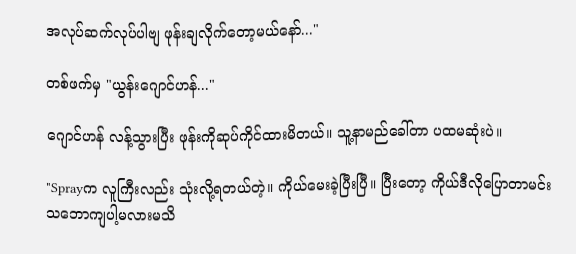အလုပ်ဆက်လုပ်ပါဗျ ဖုန်းချလိုက်တော့မယ်နော်..."

တစ်ဖက်မှ "ယွန်းဂျောင်ဟန်..."

ဂျောင်ဟန် လန့်သွားပြီး ဖုန်းကိုဆုပ်ကိုင်ထားမိတယ်။ သူ့နာမည်ခေါ်တာ ပထမဆုံးပဲ။

"Sprayက လူကြီးလည်း သုံးလို့ရတယ်တဲ့။ ကိုယ်မေးခဲ့ပြီးပြီ။ ပြီးတော့ ကိုယ်ဒီလိုပြောတာမင်းသဘောကျပါ့မလားမသိ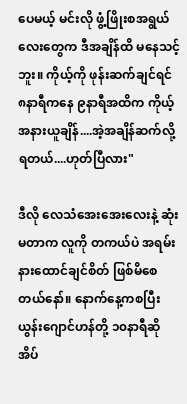ပေမယ့် မင်းလို ဖွံ့ဖြိုးစအရွယ်လေးတွေက ဒီအချိန်ထိ မနေသင့်ဘူး။ ကိုယ့်ကို ဖုန်းဆက်ချင်ရင် ၈နာရီကနေ ၉နာရီအထိက ကိုယ့်အနားယူချိန်....အဲ့အချိန်ဆက်လို့ရတယ်....ဟုတ်ပြီလား"

ဒီလို လေသံအေးအေးလေးနဲ့ ဆုံးမတာက လူကို တကယ်ပဲ အရမ်းနားထောင်ချင်စိတ် ဖြစ်မိစေတယ်နော်။ နောက်နေ့ကစပြီး ယွန်းဂျောင်ဟန်တို့ ၁၀နာရီဆို အိပ်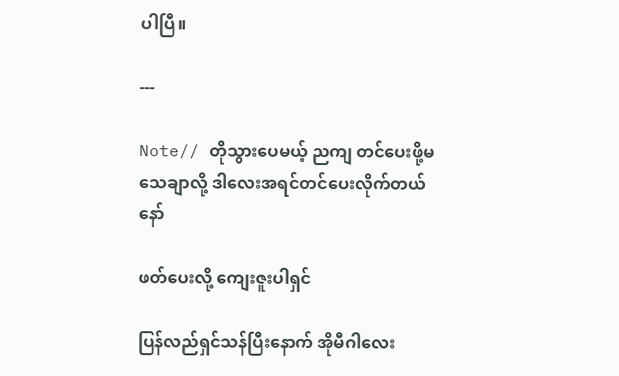ပါပြီ။

---

Note// တိုသွားပေမယ့် ညကျ တင်ပေးဖို့မသေချာလို့ ဒါလေးအရင်‌တင်ပေးလိုက်တယ်နော်

ဖတ်ပေးလို့ ကျေးဇူးပါရှင်

ပြန်လည်ရှင်သန်ပြီးနောက် အိုမီဂါလေး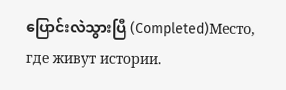ပြောင်းလဲသွားပြီ (Completed)Место, где живут истории.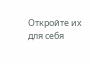Откройте их для себя